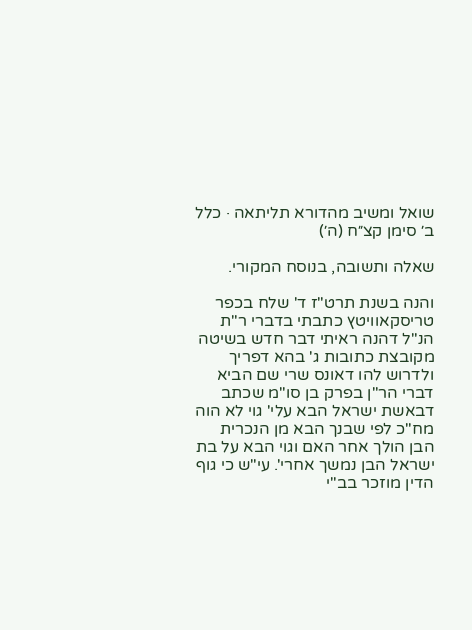שואל ומשיב מהדורא תליתאה · כלל ב׳ סימן קצ״ח (ה׳)

שאלה ותשובה, בנוסח המקורי.

והנה בשנת תרט"ז ד' שלח בכפר טריסקאוויטץ כתבתי בדברי ר"ת הנ"ל דהנה ראיתי דבר חדש בשיטה מקובצת כתובות ג' בהא דפריך ולדרוש להו דאונס שרי שם הביא דברי הר"ן בפרק בן סו"מ שכתב דבאשת ישראל הבא עלי' גוי לא הוה מח"כ לפי שבנך הבא מן הנכרית הבן הולך אחר האם וגוי הבא על בת ישראל הבן נמשך אחרי'. עי"ש כי גוף הדין מוזכר בב"י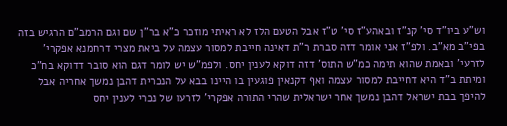וש"ע ביו"ד סי' קנ"ז ובאהע"ז סי' ט"ז אבל הטעם הלז לא ראיתי מוזכר כ"א בר"ן שם וגם הרמב"ם הרגיש בזה בפי"ב מא"ב. ולפ"ז אני אומר דזה סברת ר"ת דאינה חייבת למסור עצמה על ביאת מצרי דרחמנא אפקרי' לזרעי' ובאמת שהוא תימה כמ"ש התוס' דזה דוקא לענין יחס. ולפמ"ש יש לומר דגם הוא סובר דדוקא בח"כ ומיתת ב"ד היא דחייבת למסור עצמה ואף דקנאין פוגעין בו היינו בבא על הנכרית דהבן נמשך אחריה אבל להיפך בבת ישראל דהבן נמשך אחר ישראלית שהרי התורה אפקרי' לזרעו של נכרי לענין יחס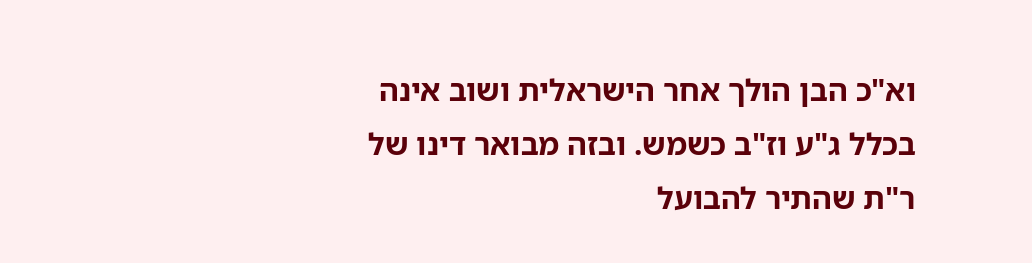וא"כ הבן הולך אחר הישראלית ושוב אינה בכלל ג"ע וז"ב כשמש. ובזה מבואר דינו של ר"ת שהתיר להבועל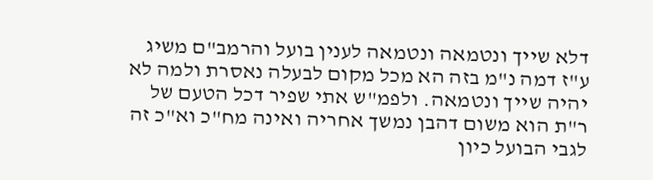דלא שייך ונטמאה ונטמאה לענין בועל והרמב"ם משיג ע"ז דמה נ"מ בזה הא מכל מקום לבעלה נאסרת ולמה לא יהיה שייך ונטמאה. ולפמ"ש אתי שפיר דכל הטעם של ר"ת הוא משום דהבן נמשך אחריה ואינה מח"כ וא"כ זה לגבי הבועל כיון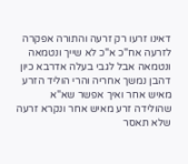דאינו זרעו רק זרעה והתורה אפקרה לזרעה אח"כ א"כ לא שייך ונטמאה ונטמאה אבל לגבי בעלה אדרבא כיון דהבן נמשך אחריה והרי הוליד הזרע מאיש אחר ואיך אפשר שא"א שהולידה זרע מאיש אחר ונקרא זרעה שלא תאסר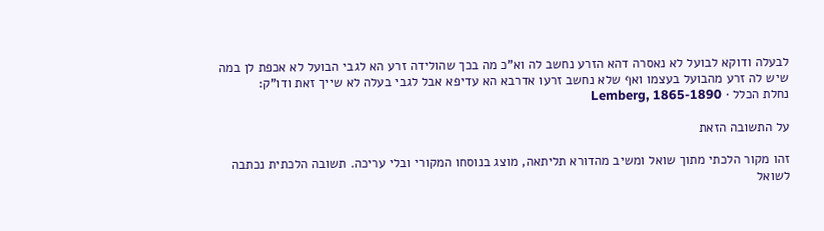לבעלה ודוקא לבועל לא נאסרה דהא הזרע נחשב לה וא"כ מה בכך שהולידה זרע הא לגבי הבועל לא אכפת לן במה שיש לה זרע מהבועל בעצמו ואף שלא נחשב זרעו אדרבא הא עדיפא אבל לגבי בעלה לא שייך זאת ודו"ק:
נחלת הכלל · Lemberg, 1865-1890

על התשובה הזאת

זהו מקור הלכתי מתוך שואל ומשיב מהדורא תליתאה, מוצג בנוסחו המקורי ובלי עריכה. תשובה הלכתית נכתבה לשואל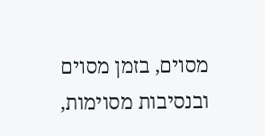מסוים, בזמן מסוים ובנסיבות מסוימות,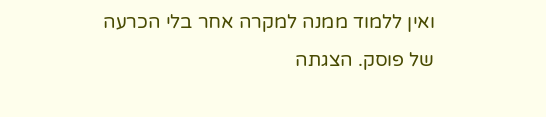ואין ללמוד ממנה למקרה אחר בלי הכרעה של פוסק. הצגתה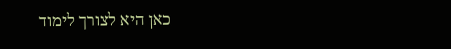כאן היא לצורך לימוד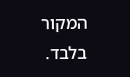המקור בלבד.